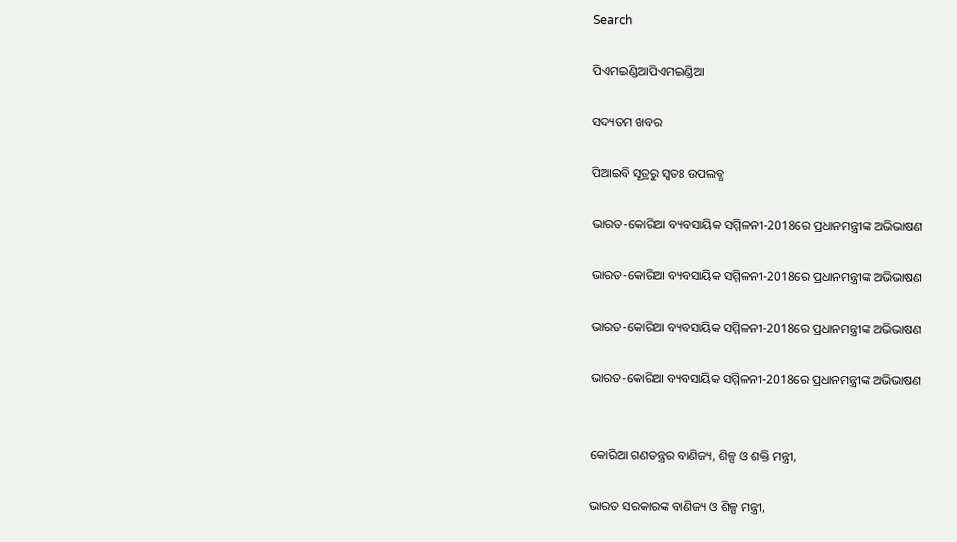Search

ପିଏମଇଣ୍ଡିଆପିଏମଇଣ୍ଡିଆ

ସଦ୍ୟତମ ଖବର

ପିଆଇବି ସୂତ୍ରରୁ ସ୍ବତଃ ଉପଲବ୍ଧ

ଭାରତ-କୋରିଆ ବ୍ୟବସାୟିକ ସମ୍ମିଳନୀ-2018ରେ ପ୍ରଧାନମନ୍ତ୍ରୀଙ୍କ ଅଭିଭାଷଣ

ଭାରତ-କୋରିଆ ବ୍ୟବସାୟିକ ସମ୍ମିଳନୀ-2018ରେ ପ୍ରଧାନମନ୍ତ୍ରୀଙ୍କ ଅଭିଭାଷଣ

ଭାରତ-କୋରିଆ ବ୍ୟବସାୟିକ ସମ୍ମିଳନୀ-2018ରେ ପ୍ରଧାନମନ୍ତ୍ରୀଙ୍କ ଅଭିଭାଷଣ

ଭାରତ-କୋରିଆ ବ୍ୟବସାୟିକ ସମ୍ମିଳନୀ-2018ରେ ପ୍ରଧାନମନ୍ତ୍ରୀଙ୍କ ଅଭିଭାଷଣ


କୋରିଆ ଗଣତନ୍ତ୍ରର ବାଣିଜ୍ୟ, ଶିଳ୍ପ ଓ ଶକ୍ତି ମନ୍ତ୍ରୀ,

ଭାରତ ସରକାରଙ୍କ ବାଣିଜ୍ୟ ଓ ଶିଳ୍ପ ମନ୍ତ୍ରୀ,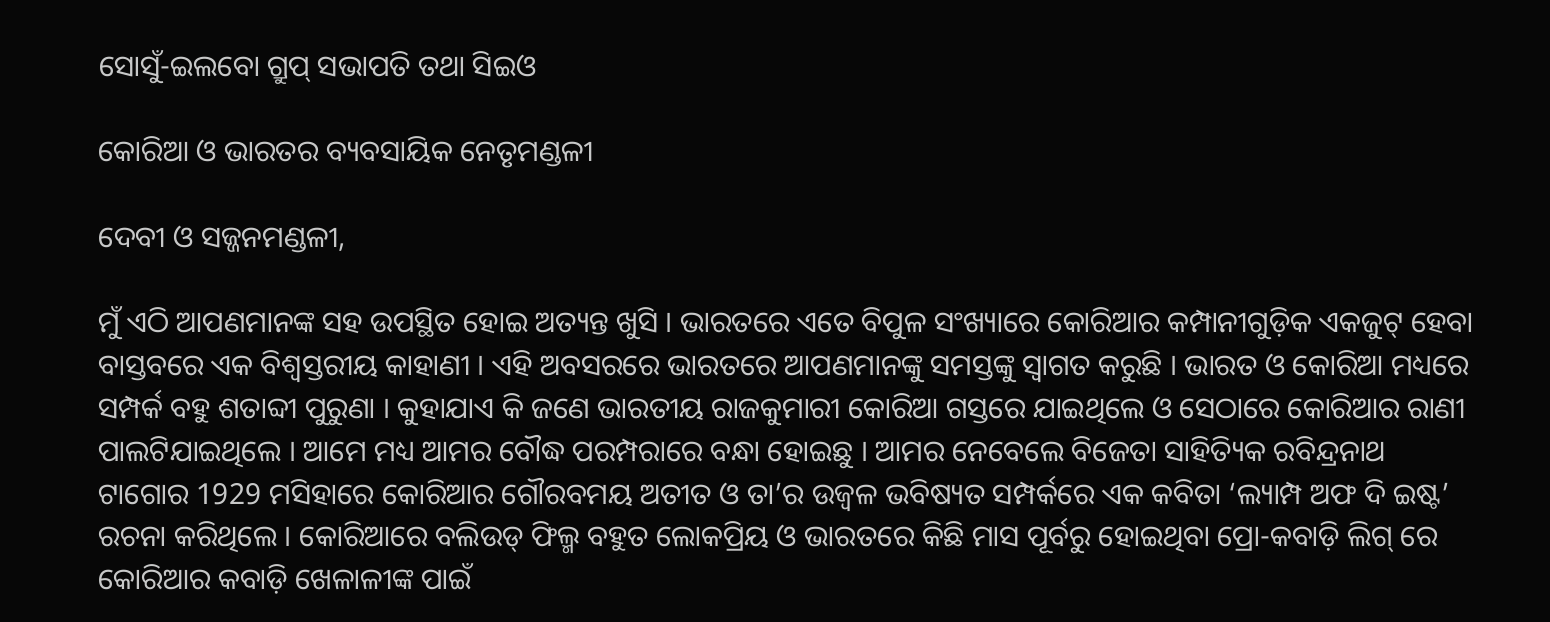ସୋସୁଁ-ଇଲବୋ ଗ୍ରୁପ୍ ସଭାପତି ତଥା ସିଇଓ

କୋରିଆ ଓ ଭାରତର ବ୍ୟବସାୟିକ ନେତୃମଣ୍ଡଳୀ

ଦେବୀ ଓ ସଜ୍ଜନମଣ୍ଡଳୀ,

ମୁଁ ଏଠି ଆପଣମାନଙ୍କ ସହ ଉପସ୍ଥିତ ହୋଇ ଅତ୍ୟନ୍ତ ଖୁସି । ଭାରତରେ ଏତେ ବିପୁଳ ସଂଖ୍ୟାରେ କୋରିଆର କମ୍ପାନୀଗୁଡ଼ିକ ଏକଜୁଟ୍ ହେବା ବାସ୍ତବରେ ଏକ ବିଶ୍ୱସ୍ତରୀୟ କାହାଣୀ । ଏହି ଅବସରରେ ଭାରତରେ ଆପଣମାନଙ୍କୁ ସମସ୍ତଙ୍କୁ ସ୍ୱାଗତ କରୁଛି । ଭାରତ ଓ କୋରିଆ ମଧ୍ୟରେ ସମ୍ପର୍କ ବହୁ ଶତାବ୍ଦୀ ପୁରୁଣା । କୁହାଯାଏ କି ଜଣେ ଭାରତୀୟ ରାଜକୁମାରୀ କୋରିଆ ଗସ୍ତରେ ଯାଇଥିଲେ ଓ ସେଠାରେ କୋରିଆର ରାଣୀ ପାଲଟିଯାଇଥିଲେ । ଆମେ ମଧ୍ୟ ଆମର ବୌଦ୍ଧ ପରମ୍ପରାରେ ବନ୍ଧା ହୋଇଛୁ । ଆମର ନେବେଲେ ବିଜେତା ସାହିତ୍ୟିକ ରବିନ୍ଦ୍ରନାଥ ଟାଗୋର 1929 ମସିହାରେ କୋରିଆର ଗୌରବମୟ ଅତୀତ ଓ ତା’ର ଉଜ୍ୱଳ ଭବିଷ୍ୟତ ସମ୍ପର୍କରେ ଏକ କବିତା ‘ଲ୍ୟାମ୍ପ ଅଫ ଦି ଇଷ୍ଟ’ ରଚନା କରିଥିଲେ । କୋରିଆରେ ବଲିଉଡ୍ ଫିଲ୍ମ ବହୁତ ଲୋକପ୍ରିୟ ଓ ଭାରତରେ କିଛି ମାସ ପୂର୍ବରୁ ହୋଇଥିବା ପ୍ରୋ-କବାଡ଼ି ଲିଗ୍ ରେ କୋରିଆର କବାଡ଼ି ଖେଳାଳୀଙ୍କ ପାଇଁ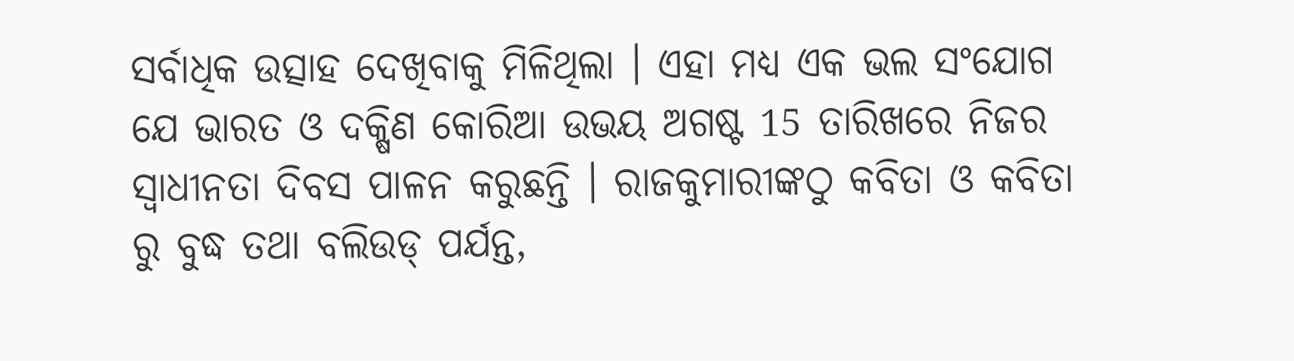ସର୍ବାଧିକ ଉତ୍ସାହ ଦେଖିବାକୁ ମିଳିଥିଲା । ଏହା ମଧ୍ୟ ଏକ ଭଲ ସଂଯୋଗ ଯେ ଭାରତ ଓ ଦକ୍ଷିଣ କୋରିଆ ଉଭୟ ଅଗଷ୍ଟ 15 ତାରିଖରେ ନିଜର ସ୍ୱାଧୀନତା ଦିବସ ପାଳନ କରୁଛନ୍ତି । ରାଜକୁମାରୀଙ୍କଠୁ କବିତା ଓ କବିତା ରୁ ବୁଦ୍ଧ ତଥା ବଲିଉଡ୍ ପର୍ଯନ୍ତ,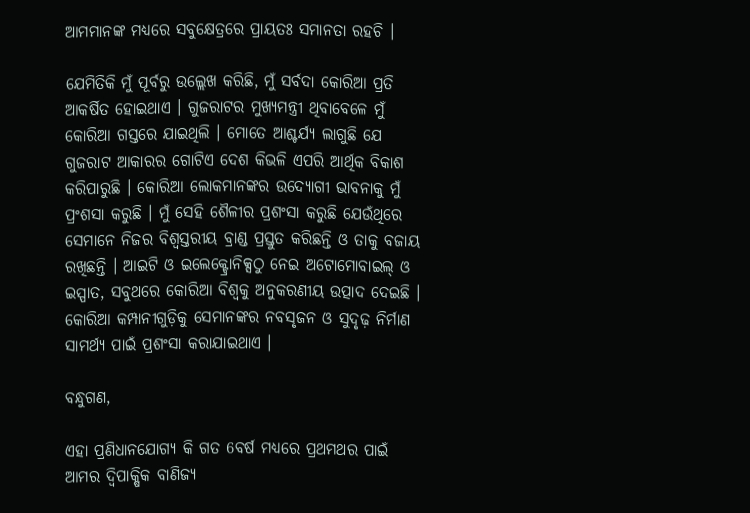ଆମମାନଙ୍କ ମଧ୍ୟରେ ସବୁକ୍ଷେତ୍ରରେ ପ୍ରାୟତଃ ସମାନତା ରହଚି ।

ଯେମିତିକି ମୁଁ ପୂର୍ବରୁ ଉଲ୍ଲେଖ କରିଛି, ମୁଁ ସର୍ବଦା କୋରିଆ ପ୍ରତି ଆକର୍ଷିତ ହୋଇଥାଏ । ଗୁଜରାଟର ମୁଖ୍ୟମନ୍ତ୍ରୀ ଥିବାବେଳେ ମୁଁ କୋରିଆ ଗସ୍ତରେ ଯାଇଥିଲି । ମୋତେ ଆଶ୍ଚର୍ଯ୍ୟ ଲାଗୁଛି ଯେ ଗୁଜରାଟ ଆକାରର ଗୋଟିଏ ଦେଶ କିଭଳି ଏପରି ଆର୍ଥିକ ବିକାଶ କରିପାରୁଛି । କୋରିଆ ଲୋକମାନଙ୍କର ଉଦ୍ୟୋଗୀ ଭାବନାକୁ ମୁଁ ପ୍ରଂଶସା କରୁଛି । ମୁଁ ସେହି ଶୈଳୀର ପ୍ରଶଂସା କରୁଛି ଯେଉଁଥିରେ ସେମାନେ ନିଜର ବିଶ୍ୱସ୍ତରୀୟ ବ୍ରାଣ୍ଡ ପ୍ରସ୍ତୁତ କରିଛନ୍ତି ଓ ତାକୁ ବଜାୟ ରଖିଛନ୍ତି । ଆଇଟି ଓ ଇଲେକ୍ଟ୍ରୋନିକ୍ସଠୁ ନେଇ ଅଟୋମୋବାଇଲ୍ ଓ ଇସ୍ପାତ, ସବୁଥରେ କୋରିଆ ବିଶ୍ୱକୁ ଅନୁକରଣୀୟ ଉତ୍ପାଦ ଦେଇଛି । କୋରିଆ କମ୍ପାନୀଗୁଡ଼ିକୁ ସେମାନଙ୍କର ନବସୃଜନ ଓ ସୁଦୃଢ଼ ନିର୍ମାଣ ସାମର୍ଥ୍ୟ ପାଇଁ ପ୍ରଶଂସା କରାଯାଇଥାଏ ।

ବନ୍ଧୁଗଣ,

ଏହା ପ୍ରଣିଧାନଯୋଗ୍ୟ କି ଗତ 6ବର୍ଷ ମଧ୍ୟରେ ପ୍ରଥମଥର ପାଇଁ ଆମର ଦ୍ୱିପାକ୍ଷିକ ବାଣିଜ୍ୟ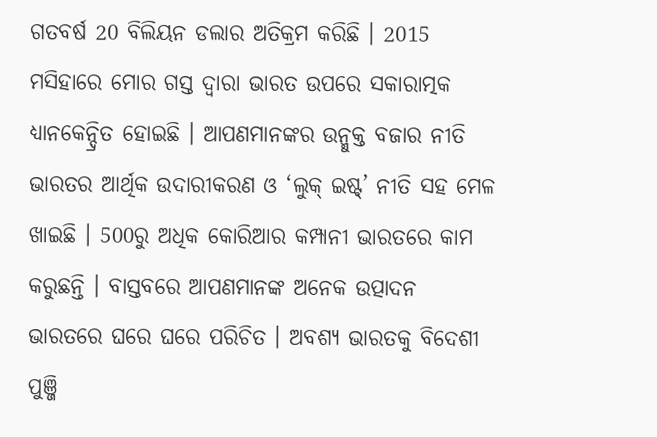ଗତବର୍ଷ 20 ବିଲିୟନ ଡଲାର ଅତିକ୍ରମ କରିଛି । 2015 ମସିହାରେ ମୋର ଗସ୍ତ ଦ୍ୱାରା ଭାରତ ଉପରେ ସକାରାତ୍ମକ ଧ୍ୟାନକେନ୍ଦ୍ରିତ ହୋଇଛି । ଆପଣମାନଙ୍କର ଉନ୍ମୁକ୍ତ ବଜାର ନୀତି ଭାରତର ଆର୍ଥିକ ଉଦାରୀକରଣ ଓ ‘ଲୁକ୍ ଇଷ୍ଟ୍’ ନୀତି ସହ ମେଳ ଖାଇଛି । 500ରୁ ଅଧିକ କୋରିଆର କମ୍ପାନୀ ଭାରତରେ କାମ କରୁଛନ୍ତି । ବାସ୍ତବରେ ଆପଣମାନଙ୍କ ଅନେକ ଉତ୍ପାଦନ ଭାରତରେ ଘରେ ଘରେ ପରିଚିତ । ଅବଶ୍ୟ ଭାରତକୁ ବିଦେଶୀ ପୁଞ୍ଜି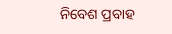ନିବେଶ ପ୍ରବାହ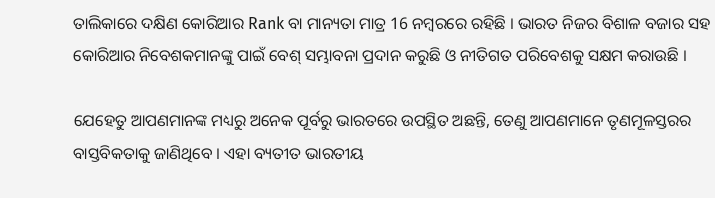ତାଲିକାରେ ଦକ୍ଷିଣ କୋରିଆର Rank ବା ମାନ୍ୟତା ମାତ୍ର 16 ନମ୍ବରରେ ରହିଛି । ଭାରତ ନିଜର ବିଶାଳ ବଜାର ସହ କୋରିଆର ନିବେଶକମାନଙ୍କୁ ପାଇଁ ବେଶ୍ ସମ୍ଭାବନା ପ୍ରଦାନ କରୁଛି ଓ ନୀତିଗତ ପରିବେଶକୁ ସକ୍ଷମ କରାଉଛି ।

ଯେହେତୁ ଆପଣମାନଙ୍କ ମଧ୍ୟରୁ ଅନେକ ପୂର୍ବରୁ ଭାରତରେ ଉପସ୍ଥିତ ଅଛନ୍ତି, ତେଣୁ ଆପଣମାନେ ତୃଣମୂଳସ୍ତରର ବାସ୍ତବିକତାକୁ ଜାଣିଥିବେ । ଏହା ବ୍ୟତୀତ ଭାରତୀୟ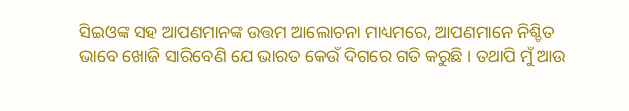ସିଇଓଙ୍କ ସହ ଆପଣମାନଙ୍କ ଉତ୍ତମ ଆଲୋଚନା ମାଧ୍ୟମରେ, ଆପଣମାନେ ନିଶ୍ଚିତ ଭାବେ ଖୋଜି ସାରିବେଣି ଯେ ଭାରତ କେଉଁ ଦିଗରେ ଗତି କରୁଛି । ତଥାପି ମୁଁ ଆଉ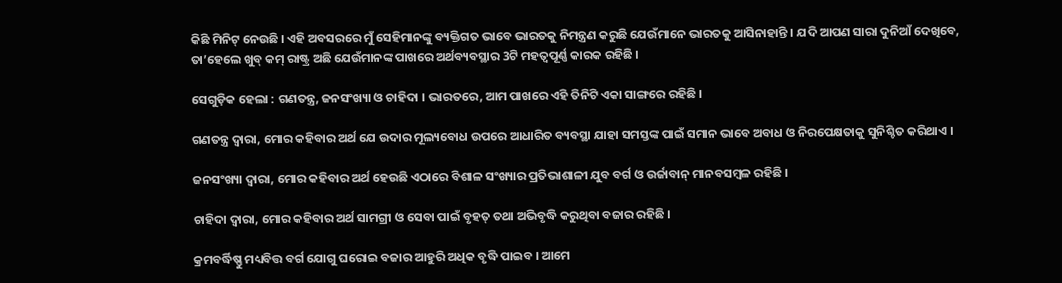କିଛି ମିନିଟ୍ ନେଉଛି । ଏହି ଅବସରରେ ମୁଁ ସେହିମାନଙ୍କୁ ବ୍ୟକ୍ତିଗତ ଭାବେ ଭାରତକୁ ନିମନ୍ତ୍ରଣ କରୁଛି ଯେଉଁମାନେ ଭାରତକୁ ଆସିନାହାନ୍ତି । ଯଦି ଆପଣ ସାରା ଦୁନିଆଁ ଦେଖିବେ, ତା’ହେଲେ ଖୁବ୍ କମ୍ ରାଷ୍ଟ୍ର ଅଛି ଯେଉଁମାନଙ୍କ ପାଖରେ ଅର୍ଥବ୍ୟବସ୍ଥାର 3ଟି ମହତ୍ୱପୂର୍ଣ୍ଣ କାରକ ରହିଛି ।

ସେଗୁଡ଼ିକ ହେଲା : ଗଣତନ୍ତ୍ର, ଜନସଂଖ୍ୟା ଓ ଚାହିଦା । ଭାରତରେ, ଆମ ପାଖରେ ଏହି ତିନିଟି ଏକା ସାଙ୍ଗରେ ରହିଛି ।

ଗଣତନ୍ତ୍ର ଦ୍ୱାରା, ମୋର କହିବାର ଅର୍ଥ ଯେ ଉଦାର ମୂଲ୍ୟବୋଧ ଉପରେ ଆଧାରିତ ବ୍ୟବସ୍ଥା ଯାହା ସମସ୍ତଙ୍କ ପାଇଁ ସମାନ ଭାବେ ଅବାଧ ଓ ନିରପେକ୍ଷତାକୁ ସୁନିଶ୍ଚିତ କରିଥାଏ ।

ଜନସଂଖ୍ୟା ଦ୍ୱାରା, ମୋର କହିବାର ଅର୍ଥ ହେଉଛି ଏଠାରେ ବିଶାଳ ସଂଖ୍ୟାର ପ୍ରତିଭାଶାଳୀ ଯୁବ ବର୍ଗ ଓ ଉର୍ଜାବାନ୍ ମାନବସମ୍ବଳ ରହିଛି ।

ଚାହିଦା ଦ୍ୱାରା, ମୋର କହିବାର ଅର୍ଥ ସାମଗ୍ରୀ ଓ ସେବା ପାଇଁ ବୃହତ୍ ତଥା ଅଭିବୃଦ୍ଧି କରୁଥିବା ବଜାର ରହିଛି ।

କ୍ରମବର୍ଦ୍ଧିଷ୍ଣୁ ମଧ୍ୟବିତ୍ତ ବର୍ଗ ଯୋଗୁ ଘରୋଇ ବଜାର ଆହୁରି ଅଧିକ ବୃଦ୍ଧି ପାଇବ । ଆମେ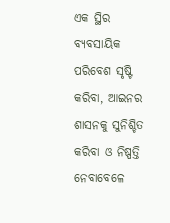ଏକ ସ୍ଥିର ବ୍ୟବସାୟିକ ପରିବେଶ ସୃଷ୍ଟି କରିବା, ଆଇନର ଶାସନକୁ ସୁନିଶ୍ଚିତ କରିବା ଓ ନିଷ୍ପତ୍ତି ନେବାବେଳେ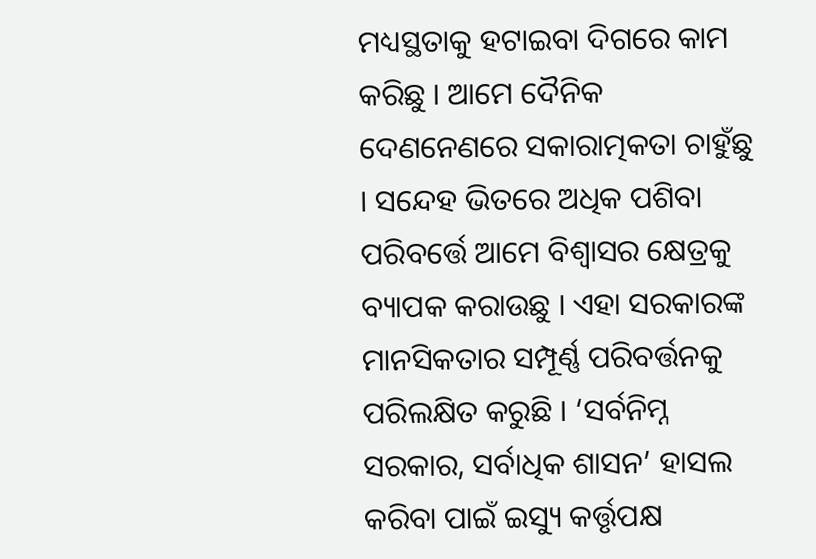ମଧ୍ୟସ୍ଥତାକୁ ହଟାଇବା ଦିଗରେ କାମ କରିଛୁ । ଆମେ ଦୈନିକ ଦେଣନେଣରେ ସକାରାତ୍ମକତା ଚାହୁଁଛୁ । ସନ୍ଦେହ ଭିତରେ ଅଧିକ ପଶିବା ପରିବର୍ତ୍ତେ ଆମେ ବିଶ୍ୱାସର କ୍ଷେତ୍ରକୁ ବ୍ୟାପକ କରାଉଛୁ । ଏହା ସରକାରଙ୍କ ମାନସିକତାର ସମ୍ପୂର୍ଣ୍ଣ ପରିବର୍ତ୍ତନକୁ ପରିଲକ୍ଷିତ କରୁଛି । ‘ସର୍ବନିମ୍ନ ସରକାର, ସର୍ବାଧିକ ଶାସନ’ ହାସଲ କରିବା ପାଇଁ ଇସ୍ୟୁ କର୍ତ୍ତୃପକ୍ଷ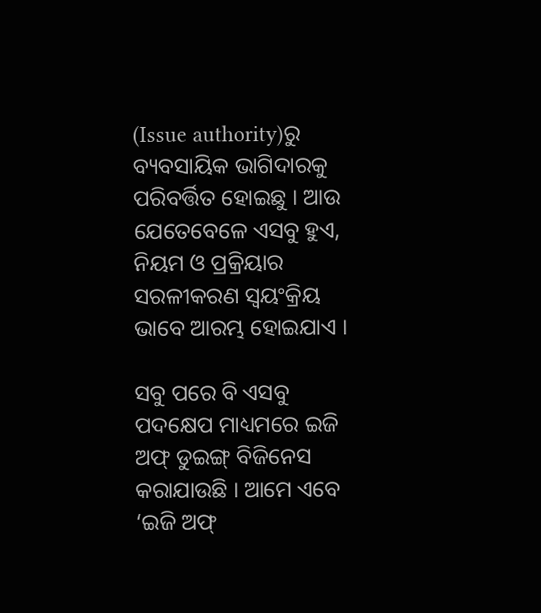(Issue authority)ରୁ ବ୍ୟବସାୟିକ ଭାଗିଦାରକୁ ପରିବର୍ତ୍ତିତ ହୋଇଛୁ । ଆଉ ଯେତେବେଳେ ଏସବୁ ହୁଏ, ନିୟମ ଓ ପ୍ରକ୍ରିୟାର ସରଳୀକରଣ ସ୍ୱୟଂକ୍ରିୟ ଭାବେ ଆରମ୍ଭ ହୋଇଯାଏ ।

ସବୁ ପରେ ବି ଏସବୁ ପଦକ୍ଷେପ ମାଧ୍ୟମରେ ଇଜି ଅଫ୍ ଡୁଇଙ୍ଗ୍ ବିଜିନେସ କରାଯାଉଛି । ଆମେ ଏବେ ‘ଇଜି ଅଫ୍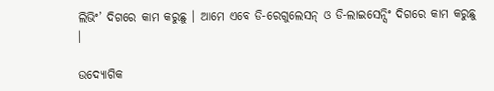ଲିଭିଂ’ ଦିଗରେ କାମ କରୁଛୁ । ଆମେ ଏବେ ଡି-ରେଗୁଲେସନ୍ ଓ ଡି-ଲାଇସେନ୍ସିଂ ଦିଗରେ କାମ କରୁଛୁ ।

ଉଦ୍ୟୋଗିକ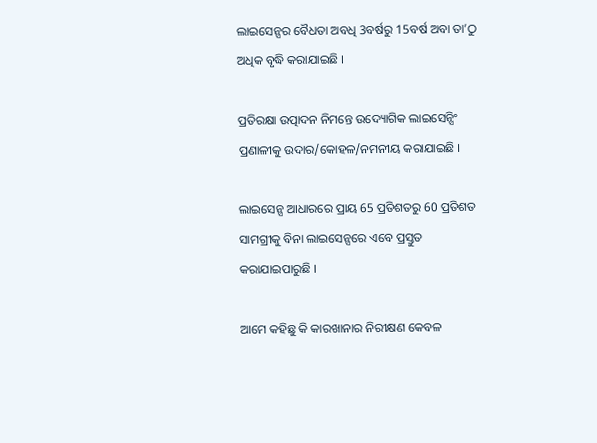ଲାଇସେନ୍ସର ବୈଧତା ଅବଧି 3ବର୍ଷରୁ 15ବର୍ଷ ଅବା ତା’ଠୁ ଅଧିକ ବୃଦ୍ଧି କରାଯାଇଛି ।

ପ୍ରତିରକ୍ଷା ଉତ୍ପାଦନ ନିମନ୍ତେ ଉଦ୍ୟୋଗିକ ଲାଇସେନ୍ସିଂ ପ୍ରଣାଳୀକୁ ଉଦାର/କୋହଳ/ନମନୀୟ କରାଯାଇଛି ।

ଲାଇସେନ୍ସ ଆଧାରରେ ପ୍ରାୟ 65 ପ୍ରତିଶତରୁ 60 ପ୍ରତିଶତ ସାମଗ୍ରୀକୁ ବିନା ଲାଇସେନ୍ସରେ ଏବେ ପ୍ରସ୍ତୁତ କରାଯାଇପାରୁଛି ।

ଆମେ କହିଛୁ କି କାରଖାନାର ନିରୀକ୍ଷଣ କେବଳ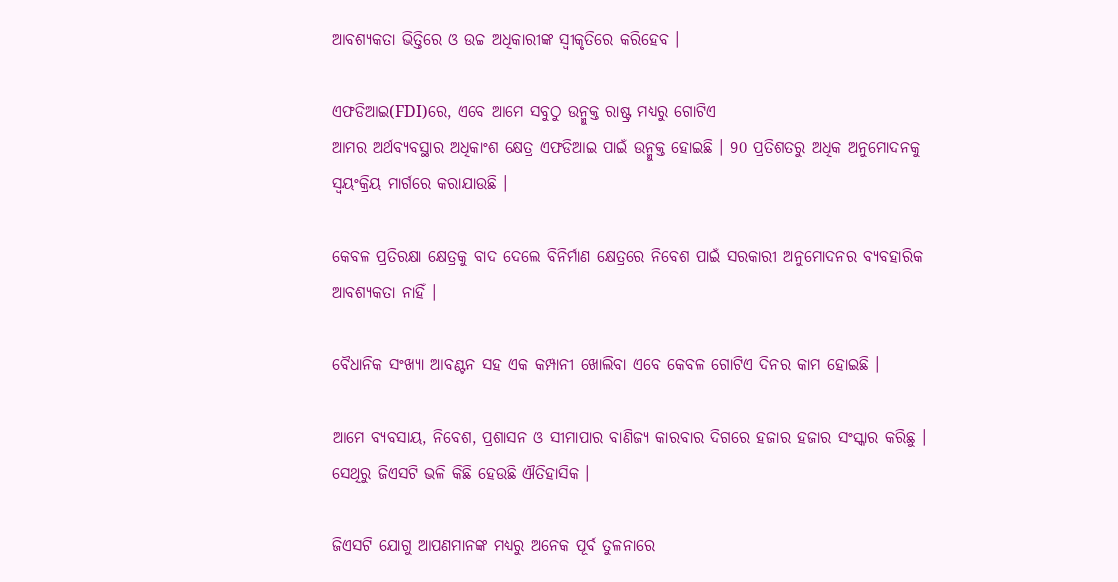ଆବଶ୍ୟକତା ଭିତ୍ତିରେ ଓ ଉଚ୍ଚ ଅଧିକାରୀଙ୍କ ସ୍ୱୀକୃତିରେ କରିହେବ ।

ଏଫଡିଆଇ(FDI)ରେ, ଏବେ ଆମେ ସବୁଠୁ ଉନ୍ମୁକ୍ତ ରାଷ୍ଟ୍ର ମଧ୍ୟରୁ ଗୋଟିଏ
ଆମର ଅର୍ଥବ୍ୟବସ୍ଥାର ଅଧିକାଂଶ କ୍ଷେତ୍ର ଏଫଡିଆଇ ପାଇଁ ଉନ୍ମୁକ୍ତ ହୋଇଛି । 90 ପ୍ରତିଶତରୁ ଅଧିକ ଅନୁମୋଦନକୁ ସ୍ୱୟଂକ୍ରିୟ ମାର୍ଗରେ କରାଯାଉଛି ।

କେବଳ ପ୍ରତିରକ୍ଷା କ୍ଷେତ୍ରକୁ ବାଦ ଦେଲେ ବିନିର୍ମାଣ କ୍ଷେତ୍ରରେ ନିବେଶ ପାଇଁ ସରକାରୀ ଅନୁମୋଦନର ବ୍ୟବହାରିକ ଆବଶ୍ୟକତା ନାହିଁ ।

ବୈଧାନିକ ସଂଖ୍ୟା ଆବଣ୍ଟନ ସହ ଏକ କମ୍ପାନୀ ଖୋଲିବା ଏବେ କେବଳ ଗୋଟିଏ ଦିନର କାମ ହୋଇଛି ।

ଆମେ ବ୍ୟବସାୟ, ନିବେଶ, ପ୍ରଶାସନ ଓ ସୀମାପାର ବାଣିଜ୍ୟ କାରବାର ଦିଗରେ ହଜାର ହଜାର ସଂସ୍କାର କରିଛୁ । ସେଥିରୁ ଜିଏସଟି ଭଳି କିଛି ହେଉଛି ଐତିହାସିକ ।

ଜିଏସଟି ଯୋଗୁ ଆପଣମାନଙ୍କ ମଧ୍ୟରୁ ଅନେକ ପୂର୍ବ ତୁଳନାରେ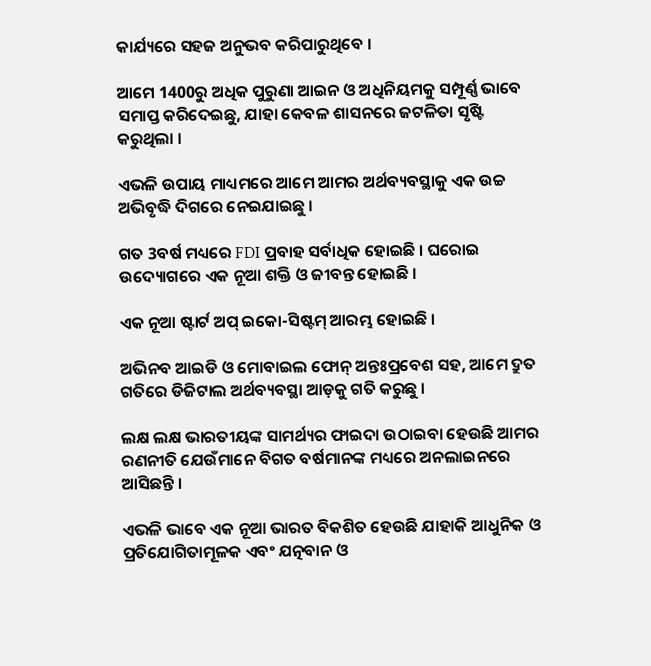କାର୍ଯ୍ୟରେ ସହଜ ଅନୁଭବ କରିପାରୁଥିବେ ।

ଆମେ 1400ରୁ ଅଧିକ ପୁରୁଣା ଆଇନ ଓ ଅଧିନିୟମକୁ ସମ୍ପୂର୍ଣ୍ଣ ଭାବେ ସମାପ୍ତ କରିଦେଇଛୁ, ଯାହା କେବଳ ଶାସନରେ ଜଟଳିତା ସୃଷ୍ଟି କରୁଥିଲା ।

ଏଭଳି ଉପାୟ ମାଧ୍ୟମରେ ଆମେ ଆମର ଅର୍ଥବ୍ୟବସ୍ଥାକୁ ଏକ ଉଚ୍ଚ ଅଭିବୃଦ୍ଧି ଦିଗରେ ନେଇଯାଇଛୁ ।

ଗତ 3ବର୍ଷ ମଧ୍ୟରେ FDI ପ୍ରବାହ ସର୍ବାଧିକ ହୋଇଛି । ଘରୋଇ ଉଦ୍ୟୋଗରେ ଏକ ନୂଆ ଶକ୍ତି ଓ ଜୀବନ୍ତ ହୋଇଛି ।

ଏକ ନୂଆ ଷ୍ଟାର୍ଟ ଅପ୍ ଇକୋ-ସିଷ୍ଟମ୍ ଆରମ୍ଭ ହୋଇଛି ।

ଅଭିନବ ଆଇଡି ଓ ମୋବାଇଲ ଫୋନ୍ ଅନ୍ତଃପ୍ରବେଶ ସହ, ଆମେ ଦ୍ରୁତ ଗତିରେ ଡିଜିଟାଲ ଅର୍ଥବ୍ୟବସ୍ଥା ଆଡ଼କୁ ଗତି କରୁଛୁ ।

ଲକ୍ଷ ଲକ୍ଷ ଭାରତୀୟଙ୍କ ସାମର୍ଥ୍ୟର ଫାଇଦା ଉଠାଇବା ହେଉଛି ଆମର ରଣନୀତି ଯେଉଁମାନେ ବିଗତ ବର୍ଷମାନଙ୍କ ମଧ୍ୟରେ ଅନଲାଇନରେ ଆସିଛନ୍ତି ।

ଏଭଳି ଭାବେ ଏକ ନୂଆ ଭାରତ ବିକଶିତ ହେଉଛି ଯାହାକି ଆଧୁନିକ ଓ ପ୍ରତିଯୋଗିତାମୂଳକ ଏବଂ ଯତ୍ନବାନ ଓ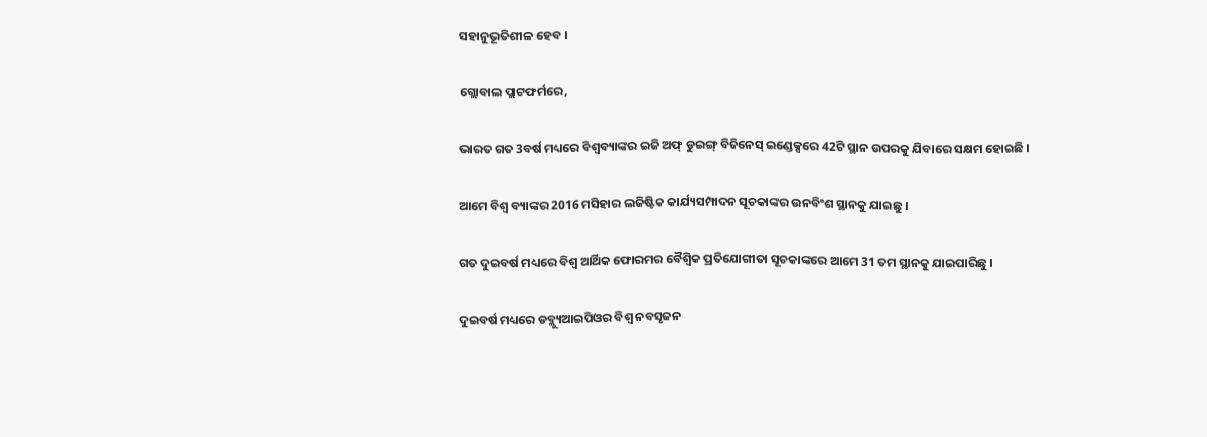ସହାନୁଭୂତିଶୀଳ ହେବ ।

ଗ୍ଲୋବାଲ ପ୍ଲାଟଫର୍ମରେ,

ଭାରତ ଗତ 3ବର୍ଷ ମଧ୍ୟରେ ବିଶ୍ୱବ୍ୟାଙ୍କର ଇଜି ଅଫ୍ ଡୁଇଙ୍ଗ୍ ବିଜିନେସ୍ ଇଣ୍ଡେକ୍ସରେ 42ଟି ସ୍ଥାନ ଉପରକୁ ଯିବାରେ ସକ୍ଷମ ହୋଇଛି ।

ଆମେ ବିଶ୍ୱ ବ୍ୟାଙ୍କର 2016 ମସିହାର ଲଜିଷ୍ଟିକ କାର୍ଯ୍ୟସମ୍ପାଦନ ସୂଚକାଙ୍କର ଉନବିଂଶ ସ୍ଥାନକୁ ଯାଇଛୁ ।

ଗତ ଦୁଇବର୍ଷ ମଧ୍ୟରେ ବିଶ୍ୱ ଆର୍ଥିକ ଫୋରମର ବୈଶ୍ଵିକ ପ୍ରତିଯୋଗୀତା ସୂଚକାଙ୍କରେ ଆମେ 31 ତମ ସ୍ଥାନକୁ ଯାଇପାରିଛୁ ।

ଦୁଇବର୍ଷ ମଧ୍ୟରେ ଡବ୍ଲ୍ୟୁଆଇପିଓର ବିଶ୍ଵ ନବସୃଜନ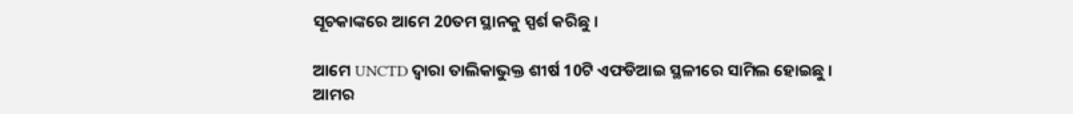ସୂଚକାଙ୍କରେ ଆମେ 20ତମ ସ୍ଥାନକୁ ସ୍ପର୍ଶ କରିଛୁ ।

ଆମେ UNCTD ଦ୍ୱାରା ତାଲିକାଭୁକ୍ତ ଶୀର୍ଷ 10ଟି ଏଫଡିଆଇ ସ୍ଥଳୀରେ ସାମିଲ ହୋଇଛୁ ।
ଆମର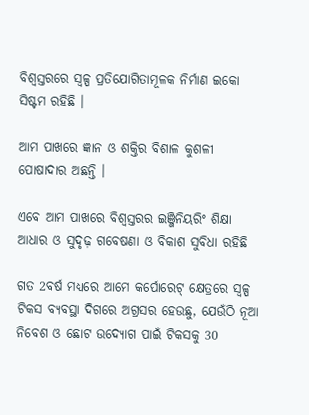ବିଶ୍ୱସ୍ତରରେ ସ୍ୱଳ୍ପ ପ୍ରତିଯୋଗିତାମୂଳକ ନିର୍ମାଣ ଇକୋ ସିଷ୍ଟମ ରହିଛି ।

ଆମ ପାଖରେ ଜ୍ଞାନ ଓ ଶକ୍ତିର ବିଶାଳ କୁଶଳୀ ପୋଷାଦାର ଅଛନ୍ତି ।

ଏବେ ଆମ ପାଖରେ ବିଶ୍ୱସ୍ତରର ଇଞ୍ଜିନିୟରିଂ ଶିକ୍ଷା ଆଧାର ଓ ସୁଦୃଢ଼ ଗବେଷଣା ଓ ବିକାଶ ସୁବିଧା ରହିଛି

ଗତ 2ବର୍ଷ ମଧ୍ୟରେ ଆମେ କର୍ପୋରେଟ୍ କ୍ଷେତ୍ରରେ ସ୍ୱଳ୍ପ ଟିକସ ବ୍ୟବସ୍ଥା ଦିଗରେ ଅଗ୍ରସର ହେଉଛୁ, ଯେଉଁଠି ନୂଆ ନିବେଶ ଓ ଛୋଟ ଉଦ୍ୟୋଗ ପାଇଁ ଟିକସକୁ 30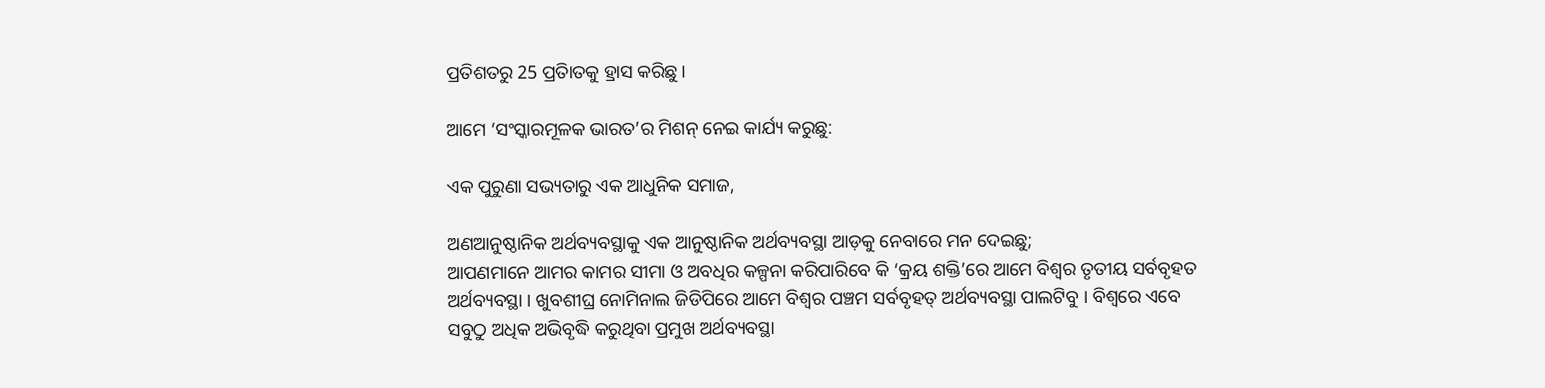ପ୍ରତିଶତରୁ 25 ପ୍ରତିାତକୁ ହ୍ରାସ କରିଛୁ ।

ଆମେ ‘ସଂସ୍କାରମୂଳକ ଭାରତ’ର ମିଶନ୍ ନେଇ କାର୍ଯ୍ୟ କରୁଛୁ:

ଏକ ପୁରୁଣା ସଭ୍ୟତାରୁ ଏକ ଆଧୁନିକ ସମାଜ,

ଅଣଆନୁଷ୍ଠାନିକ ଅର୍ଥବ୍ୟବସ୍ଥାକୁ ଏକ ଆନୁଷ୍ଠାନିକ ଅର୍ଥବ୍ୟବସ୍ଥା ଆଡ଼କୁ ନେବାରେ ମନ ଦେଇଛୁ;
ଆପଣମାନେ ଆମର କାମର ସୀମା ଓ ଅବଧିର କଳ୍ପନା କରିପାରିବେ କି ‘କ୍ରୟ ଶକ୍ତି’ରେ ଆମେ ବିଶ୍ୱର ତୃତୀୟ ସର୍ବବୃହତ ଅର୍ଥବ୍ୟବସ୍ଥା । ଖୁବଶୀଘ୍ର ନୋମିନାଲ ଜିଡିପିରେ ଆମେ ବିଶ୍ୱର ପଞ୍ଚମ ସର୍ବବୃହତ୍ ଅର୍ଥବ୍ୟବସ୍ଥା ପାଲଟିବୁ । ବିଶ୍ୱରେ ଏବେ ସବୁଠୁ ଅଧିକ ଅଭିବୃଦ୍ଧି କରୁଥିବା ପ୍ରମୁଖ ଅର୍ଥବ୍ୟବସ୍ଥା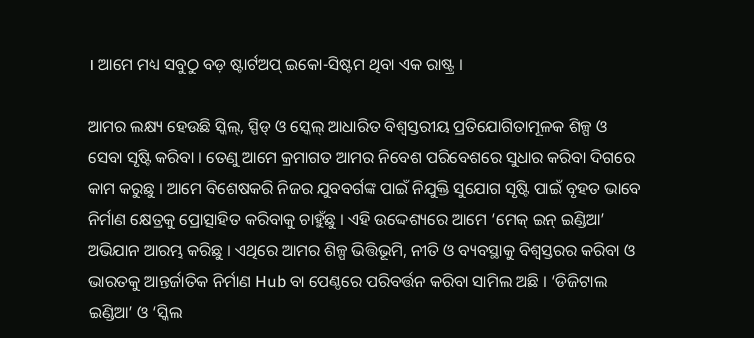। ଆମେ ମଧ୍ୟ ସବୁଠୁ ବଡ଼ ଷ୍ଟାର୍ଟଅପ୍ ଇକୋ-ସିଷ୍ଟମ ଥିବା ଏକ ରାଷ୍ଟ୍ର ।

ଆମର ଲକ୍ଷ୍ୟ ହେଉଛି ସ୍କିଲ୍, ସ୍ପିଡ୍ ଓ ସ୍କେଲ୍ ଆଧାରିତ ବିଶ୍ୱସ୍ତରୀୟ ପ୍ରତିଯୋଗିତାମୂଳକ ଶିଳ୍ପ ଓ ସେବା ସୃଷ୍ଟି କରିବା । ତେଣୁ ଆମେ କ୍ରମାଗତ ଆମର ନିବେଶ ପରିବେଶରେ ସୁଧାର କରିବା ଦିଗରେ କାମ କରୁଛୁ । ଆମେ ବିଶେଷକରି ନିଜର ଯୁବବର୍ଗଙ୍କ ପାଇଁ ନିଯୁକ୍ତି ସୁଯୋଗ ସୃଷ୍ଟି ପାଇଁ ବୃହତ ଭାବେ ନିର୍ମାଣ କ୍ଷେତ୍ରକୁ ପ୍ରୋତ୍ସାହିତ କରିବାକୁ ଚାହୁଁଛୁ । ଏହି ଉଦ୍ଦେଶ୍ୟରେ ଆମେ ‘ମେକ୍ ଇନ୍ ଇଣ୍ଡିଆ’ ଅଭିଯାନ ଆରମ୍ଭ କରିଛୁ । ଏଥିରେ ଆମର ଶିଳ୍ପ ଭିତ୍ତିଭୂମି, ନୀତି ଓ ବ୍ୟବସ୍ଥାକୁ ବିଶ୍ୱସ୍ତରର କରିବା ଓ ଭାରତକୁ ଆନ୍ତର୍ଜାତିକ ନିର୍ମାଣ Hub ବା ପେଣ୍ଠରେ ପରିବର୍ତ୍ତନ କରିବା ସାମିଲ ଅଛି । ‘ଡିଜିଟାଲ ଇଣ୍ଡିଆ’ ଓ ‘ସ୍କିଲ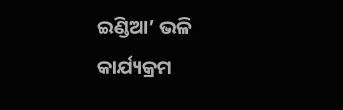ଇଣ୍ଡିଆ’ ଭଳି କାର୍ଯ୍ୟକ୍ରମ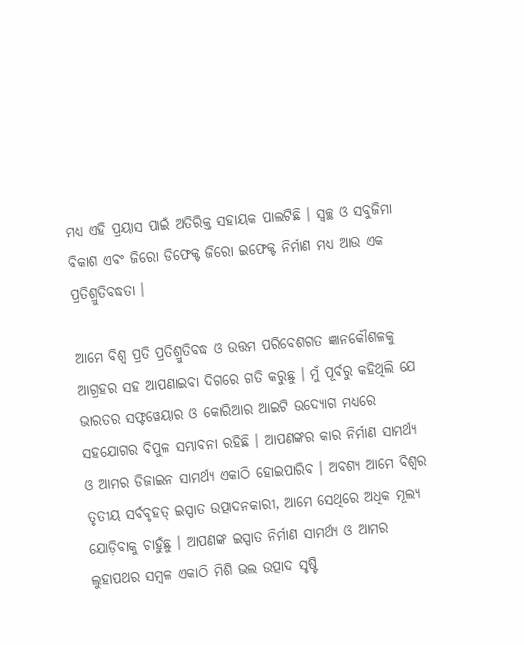ମଧ୍ୟ ଏହି ପ୍ରୟାସ ପାଇଁ ଅତିରିକ୍ତ ସହାୟକ ପାଲଟିଛି । ସ୍ୱଚ୍ଛ ଓ ସବୁଜିମା ବିକାଶ ଏବଂ ଜିରୋ ଡିଫେକ୍ଟ ଜିରୋ ଇଫେକ୍ଟ ନିର୍ମାଣ ମଧ୍ୟ ଆଉ ଏକ ପ୍ରତିଶ୍ରୁତିବଦ୍ଧତା ।

ଆମେ ବିଶ୍ୱ ପ୍ରତି ପ୍ରତିଶ୍ରୁତିବଦ୍ଧ ଓ ଉତ୍ତମ ପରିବେଶଗତ ଜ୍ଞାନକୌଶଳକୁ ଆଗ୍ରହର ସହ ଆପଣାଇବା ଦିଗରେ ଗତି କରୁଛୁ । ମୁଁ ପୂର୍ବରୁ କହିଥିଲି ଯେ ଭାରତର ସଫ୍ଟୱେୟାର ଓ କୋରିଆର ଆଇଟି ଉଦ୍ୟୋଗ ମଧ୍ୟରେ ସହଯୋଗର ବିପୁଳ ସମ୍ଭାବନା ରହିଛି । ଆପଣଙ୍କର କାର ନିର୍ମାଣ ସାମର୍ଥ୍ୟ ଓ ଆମର ଡିଜାଇନ ସାମର୍ଥ୍ୟ ଏକାଠି ହୋଇପାରିବ । ଅବଶ୍ୟ ଆମେ ବିଶ୍ୱର ତୃତୀୟ ସର୍ବବୃହତ୍ ଇସ୍ପାତ ଉତ୍ପାଦନକାରୀ, ଆମେ ସେଥିରେ ଅଧିକ ମୂଲ୍ୟ ଯୋଡ଼ିବାକୁ ଚାହୁଁଛୁ । ଆପଣଙ୍କ ଇସ୍ପାତ ନିର୍ମାଣ ସାମର୍ଥ୍ୟ ଓ ଆମର ଲୁହାପଥର ସମ୍ବଳ ଏକାଠି ମିଶି ଭଲ ଉତ୍ପାଦ ସୃଷ୍ଟି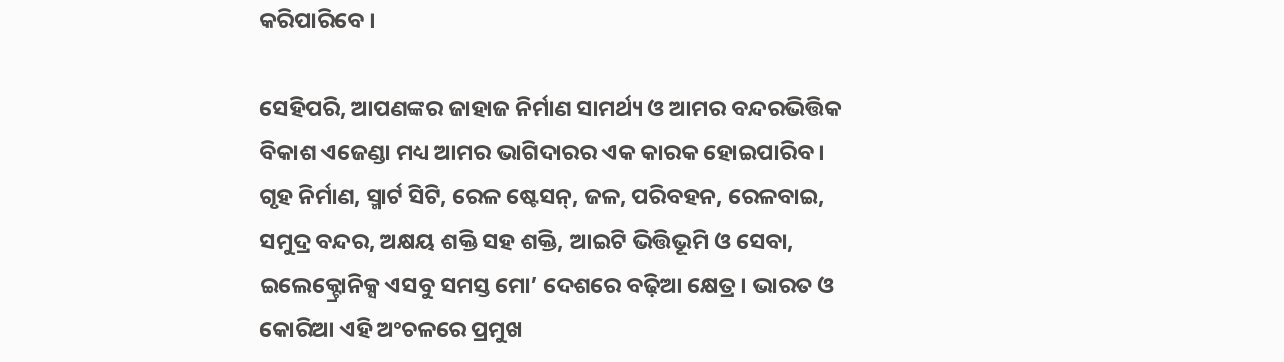କରିପାରିବେ ।

ସେହିପରି, ଆପଣଙ୍କର ଜାହାଜ ନିର୍ମାଣ ସାମର୍ଥ୍ୟ ଓ ଆମର ବନ୍ଦରଭିତ୍ତିକ ବିକାଶ ଏଜେଣ୍ଡା ମଧ୍ୟ ଆମର ଭାଗିଦାରର ଏକ କାରକ ହୋଇପାରିବ । ଗୃହ ନିର୍ମାଣ, ସ୍ମାର୍ଟ ସିଟି, ରେଳ ଷ୍ଟେସନ୍, ଜଳ, ପରିବହନ, ରେଳବାଇ, ସମୁଦ୍ର ବନ୍ଦର, ଅକ୍ଷୟ ଶକ୍ତି ସହ ଶକ୍ତି, ଆଇଟି ଭିତ୍ତିଭୂମି ଓ ସେବା, ଇଲେକ୍ଟ୍ରୋନିକ୍ସ ଏସବୁ ସମସ୍ତ ମୋ’ ଦେଶରେ ବଢ଼ିଆ କ୍ଷେତ୍ର । ଭାରତ ଓ କୋରିଆ ଏହି ଅଂଚଳରେ ପ୍ରମୁଖ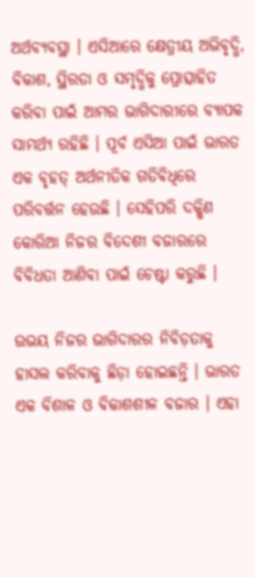ଅର୍ଥବ୍ୟବସ୍ଥା । ଏସିଆରେ କ୍ଷେତ୍ରୀୟ ଅଭିବୃଦ୍ଧି, ବିକାଶ, ସ୍ଥିରତା ଓ ସମୃଦ୍ଧିକୁ ପ୍ରୋତ୍ସାହିତ କରିବା ପାଇଁ ଆମର ଭାଗିଦାରୀରେ ବ୍ୟାପକ ସାମର୍ଥ୍ୟ ରହିଛି । ପୂର୍ବ ଏସିଆ ପାଇଁ ଭାରତ ଏକ ବୃହତ୍ ଅର୍ଥନୀତିକ ଗତିବିଧିରେ ପରିବର୍ତ୍ତନ ହେଉଛି । ସେହିପରି ଦକ୍ଷିଣ କୋରିଆ ନିଜର ବିଦେଶୀ ବଜାରରେ ବିବିଧତା ଆଣିବା ପାଇଁ ଚେଷ୍ଟା କରୁଛି ।

ଉଭୟ ନିଜର ଭାଗିଦାରର ନିବିଡ଼ତାକୁ ହାସଲ କରିବାକୁ ଛିଡ଼ା ହୋଇଛନ୍ତି । ଭାରତ ଏକ ବିଶାଳ ଓ ବିକାଶଶୀଳ ବଜାର । ଏହା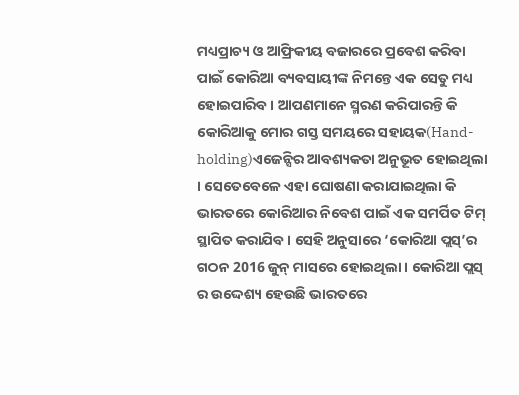ମଧ୍ୟପ୍ରାଚ୍ୟ ଓ ଆଫ୍ରିକୀୟ ବଜାରରେ ପ୍ରବେଶ କରିବା ପାଇଁ କୋରିଆ ବ୍ୟବସାୟୀଙ୍କ ନିମନ୍ତେ ଏକ ସେତୁ ମଧ୍ୟ ହୋଇପାରିବ । ଆପଣମାନେ ସ୍ମରଣ କରିପାରନ୍ତି କି କୋରିଆକୁ ମୋର ଗସ୍ତ ସମୟରେ ସହାୟକ(Hand-holding)ଏଜେନ୍ସିର ଆବଶ୍ୟକତା ଅନୁଭୂତ ହୋଇଥିଲା । ସେତେବେଳେ ଏହା ଘୋଷଣା କରାଯାଇଥିଲା କି ଭାରତରେ କୋରିଆର ନିବେଶ ପାଇଁ ଏକ ସମର୍ପିତ ଟିମ୍ ସ୍ଥାପିତ କରାଯିବ । ସେହି ଅନୁସାରେ ‘କୋରିଆ ପ୍ଲସ୍’ର ଗଠନ 2016 ଜୁନ୍ ମାସରେ ହୋଇଥିଲା । କୋରିଆ ପ୍ଲସ୍ ର ଉଦ୍ଦେଶ୍ୟ ହେଉଛି ଭାରତରେ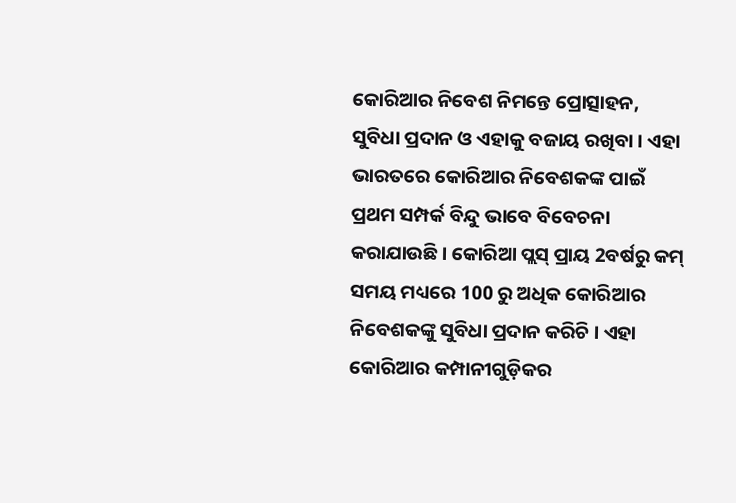କୋରିଆର ନିବେଶ ନିମନ୍ତେ ପ୍ରୋତ୍ସାହନ, ସୁବିଧା ପ୍ରଦାନ ଓ ଏହାକୁ ବଜାୟ ରଖିବା । ଏହା ଭାରତରେ କୋରିଆର ନିବେଶକଙ୍କ ପାଇଁ ପ୍ରଥମ ସମ୍ପର୍କ ବିନ୍ଦୁ ଭାବେ ବିବେଚନା କରାଯାଉଛି । କୋରିଆ ପ୍ଲସ୍ ପ୍ରାୟ 2ବର୍ଷରୁ କମ୍ ସମୟ ମଧ୍ୟରେ 100 ରୁ ଅଧିକ କୋରିଆର ନିବେଶକଙ୍କୁ ସୁବିଧା ପ୍ରଦାନ କରିଚି । ଏହା କୋରିଆର କମ୍ପାନୀଗୁଡ଼ିକର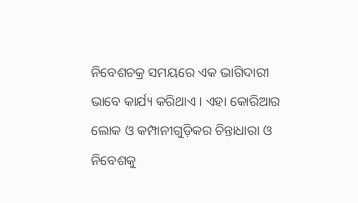ନିବେଶଚକ୍ର ସମୟରେ ଏକ ଭାଗିଦାରୀ ଭାବେ କାର୍ଯ୍ୟ କରିଥାଏ । ଏହା କୋରିଆର ଲୋକ ଓ କମ୍ପାନୀଗୁଡ଼ିକର ଚିନ୍ତାଧାରା ଓ ନିବେଶକୁ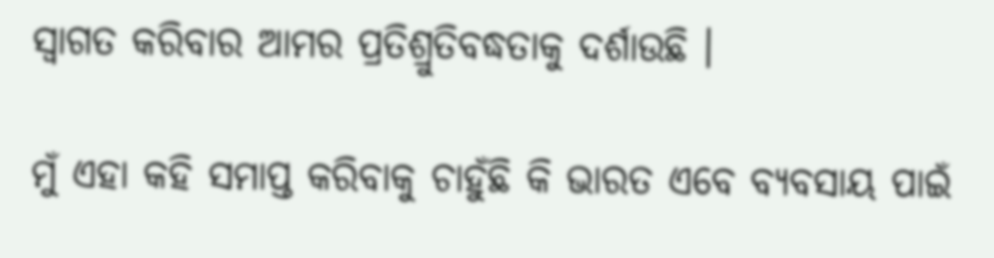ସ୍ୱାଗତ କରିବାର ଆମର ପ୍ରତିଶ୍ରୁତିବଦ୍ଧତାକୁ ଦର୍ଶାଉଛି ।

ମୁଁ ଏହା କହି ସମାପ୍ତ କରିବାକୁ ଚାହୁଁଛି କି ଭାରତ ଏବେ ବ୍ୟବସାୟ ପାଇଁ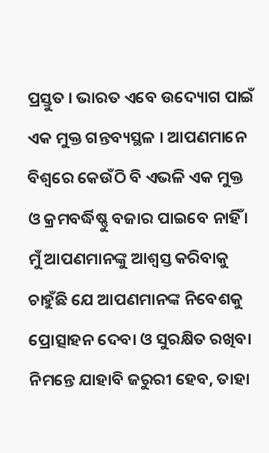ପ୍ରସ୍ତୁତ । ଭାରତ ଏବେ ଉଦ୍ୟୋଗ ପାଇଁ ଏକ ମୁକ୍ତ ଗନ୍ତବ୍ୟସ୍ଥଳ । ଆପଣମାନେ ବିଶ୍ୱରେ କେଉଁଠି ବି ଏଭଳି ଏକ ମୁକ୍ତ ଓ କ୍ରମବର୍ଦ୍ଧିଷ୍ଣୁ ବଜାର ପାଇବେ ନାହିଁ । ମୁଁ ଆପଣମାନଙ୍କୁ ଆଶ୍ୱସ୍ତ କରିବାକୁ ଚାହୁଁଛି ଯେ ଆପଣମାନଙ୍କ ନିବେଶକୁ ପ୍ରୋତ୍ସାହନ ଦେବା ଓ ସୁରକ୍ଷିତ ରଖିବା ନିମନ୍ତେ ଯାହାବି ଜରୁରୀ ହେବ, ତାହା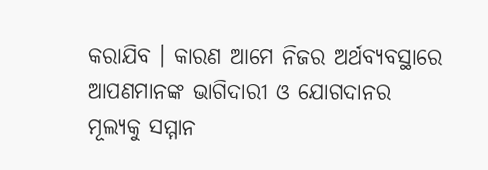କରାଯିବ । କାରଣ ଆମେ ନିଜର ଅର୍ଥବ୍ୟବସ୍ଥାରେ ଆପଣମାନଙ୍କ ଭାଗିଦାରୀ ଓ ଯୋଗଦାନର ମୂଲ୍ୟକୁ ସମ୍ମାନ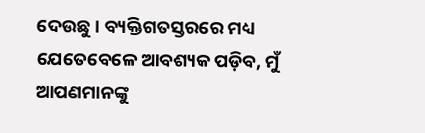ଦେଉଛୁ । ବ୍ୟକ୍ତିଗତସ୍ତରରେ ମଧ୍ୟ ଯେତେବେଳେ ଆବଶ୍ୟକ ପଡ଼ିବ, ମୁଁ ଆପଣମାନଙ୍କୁ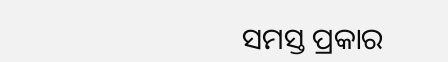ସମସ୍ତ ପ୍ରକାର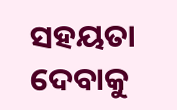ସହୟତା ଦେବାକୁ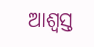ଆଶ୍ୱସ୍ତ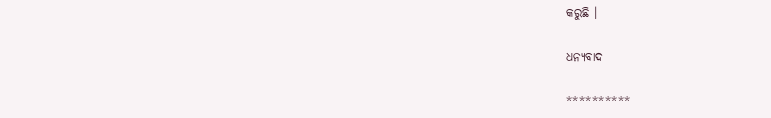କରୁଛି ।

ଧନ୍ୟବାଦ

**********